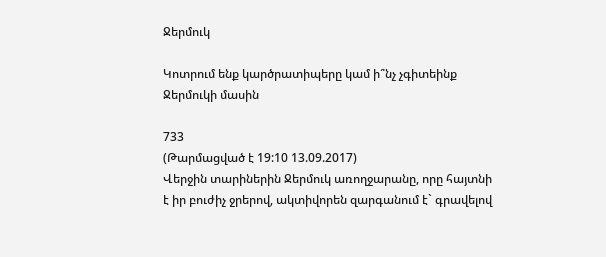Ջերմուկ

Կոտրում ենք կարծրատիպերը կամ ի՞նչ չգիտեինք Ջերմուկի մասին

733
(Թարմացված է 19:10 13.09.2017)
Վերջին տարիներին Ջերմուկ առողջարանը, որը հայտնի է իր բուժիչ ջրերով, ակտիվորեն զարգանում է` գրավելով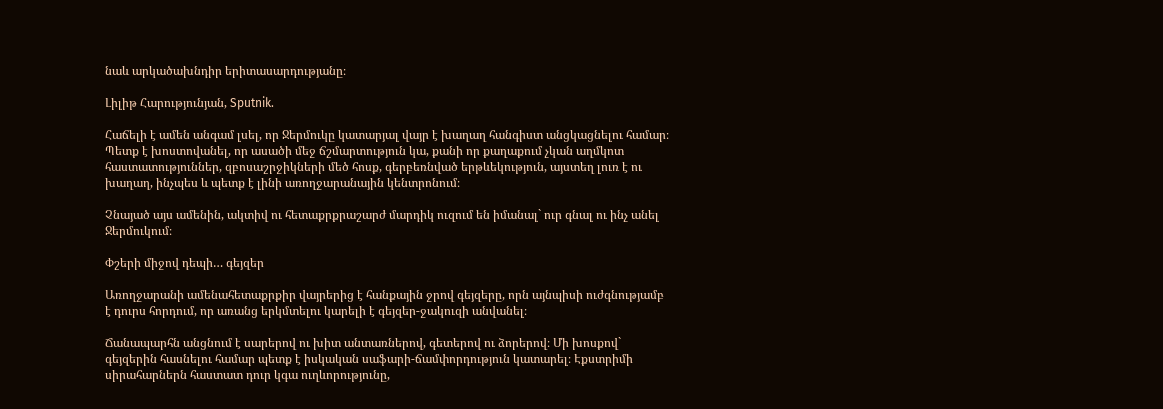նաև արկածախնդիր երիտասարդությանը։

Լիլիթ Հարությունյան, Sputnik.

Հաճելի է ամեն անգամ լսել, որ Ջերմուկը կատարյալ վայր է խաղաղ հանգիստ անցկացնելու համար։ Պետք է խոստովանել, որ ասածի մեջ ճշմարտություն կա, քանի որ քաղաքում չկան աղմկոտ հաստատություններ, զբոսաշրջիկների մեծ հոսք, գերբեռնված երթևեկություն, այստեղ լուռ է ու խաղաղ, ինչպես և պետք է լինի առողջարանային կենտրոնում։

Չնայած այս ամենին, ակտիվ ու հետաքրքրաշարժ մարդիկ ուզում են իմանալ` ուր գնալ ու ինչ անել Ջերմուկում։

Փշերի միջով դեպի… գեյզեր

Առողջարանի ամենահետաքրքիր վայրերից է հանքային ջրով գեյզերը, որն այնպիսի ուժգնությամբ է դուրս հորդում, որ առանց երկմտելու կարելի է գեյզեր-ջակուզի անվանել։

Ճանապարհն անցնում է սարերով ու խիտ անտառներով, գետերով ու ձորերով։ Մի խոսքով` գեյզերին հասնելու համար պետք է իսկական սաֆարի-ճամփորդություն կատարել։ Էքստրիմի սիրահարներն հաստատ դուր կգա ուղևորությունը,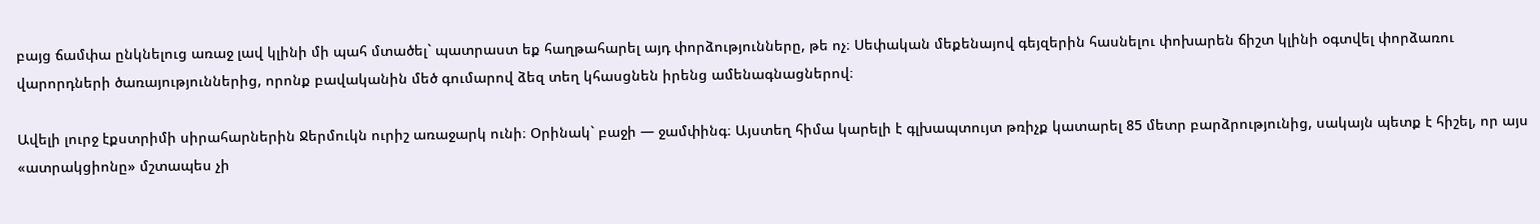բայց ճամփա ընկնելուց առաջ լավ կլինի մի պահ մտածել` պատրաստ եք հաղթահարել այդ փորձությունները, թե ոչ։ Սեփական մեքենայով գեյզերին հասնելու փոխարեն ճիշտ կլինի օգտվել փորձառու վարորդների ծառայություններից, որոնք բավականին մեծ գումարով ձեզ տեղ կհասցնեն իրենց ամենագնացներով։

Ավելի լուրջ էքստրիմի սիրահարներին Ջերմուկն ուրիշ առաջարկ ունի։ Օրինակ` բաջի — ջամփինգ։ Այստեղ հիմա կարելի է գլխապտույտ թռիչք կատարել 85 մետր բարձրությունից, սակայն պետք է հիշել, որ այս «ատրակցիոնը» մշտապես չի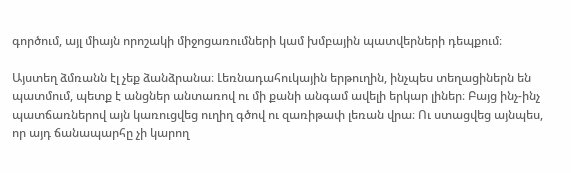գործում, այլ միայն որոշակի միջոցառումների կամ խմբային պատվերների դեպքում։

Այստեղ ձմռանն էլ չեք ձանձրանա։ Լեռնադահուկային երթուղին, ինչպես տեղացիներն են պատմում, պետք է անցներ անտառով ու մի քանի անգամ ավելի երկար լիներ։ Բայց ինչ-ինչ պատճառներով այն կառուցվեց ուղիղ գծով ու զառիթափ լեռան վրա։ Ու ստացվեց այնպես, որ այդ ճանապարհը չի կարող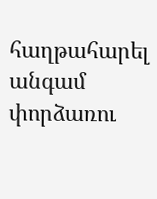հաղթահարել անգամ փորձառու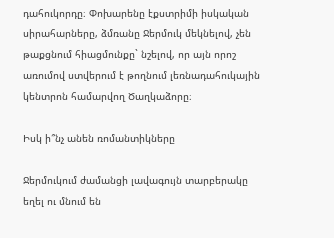դահուկորդը։ Փոխարենը էքստրիմի իսկական սիրահարները, ձմռանը Ջերմուկ մեկնելով, չեն թաքցնում հիացմունքը` նշելով, որ այն որոշ առումով ստվերում է թողնում լեռնադահուկային կենտրոն համարվող Ծաղկաձորը։

Իսկ ի՞նչ անեն ռոմանտիկները

Ջերմուկում ժամանցի լավագույն տարբերակը եղել ու մնում են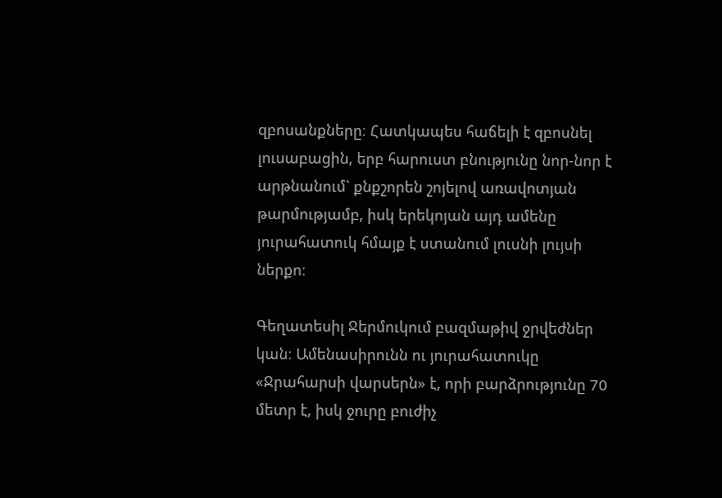զբոսանքները։ Հատկապես հաճելի է զբոսնել լուսաբացին, երբ հարուստ բնությունը նոր-նոր է արթնանում` քնքշորեն շոյելով առավոտյան թարմությամբ, իսկ երեկոյան այդ ամենը յուրահատուկ հմայք է ստանում լուսնի լույսի ներքո։

Գեղատեսիլ Ջերմուկում բազմաթիվ ջրվեժներ կան։ Ամենասիրունն ու յուրահատուկը «Ջրահարսի վարսերն» է, որի բարձրությունը 70 մետր է, իսկ ջուրը բուժիչ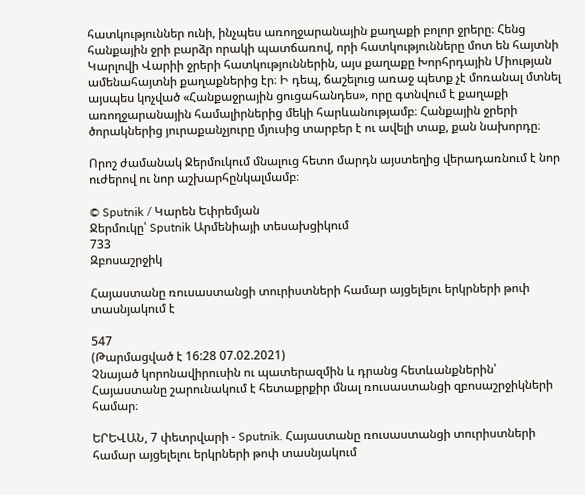հատկություններ ունի, ինչպես առողջարանային քաղաքի բոլոր ջրերը։ Հենց հանքային ջրի բարձր որակի պատճառով, որի հատկությունները մոտ են հայտնի Կարլովի Վարիի ջրերի հատկություններին, այս քաղաքը Խորհրդային Միության ամենահայտնի քաղաքներից էր։ Ի դեպ, ճաշելուց առաջ պետք չէ մոռանալ մտնել այսպես կոչված «Հանքաջրային ցուցահանդես», որը գտնվում է քաղաքի առողջարանային համալիրներից մեկի հարևանությամբ։ Հանքային ջրերի ծորակներից յուրաքանչյուրը մյուսից տարբեր է ու ավելի տաք, քան նախորդը։

Որոշ ժամանակ Ջերմուկում մնալուց հետո մարդն այստեղից վերադառնում է նոր ուժերով ու նոր աշխարհընկալմամբ։

© Sputnik / Կարեն Եփրեմյան
Ջերմուկը՝ Sputnik Արմենիայի տեսախցիկում
733
Զբոսաշրջիկ

Հայաստանը ռուսաստանցի տուրիստների համար այցելելու երկրների թոփ տասնյակում է

547
(Թարմացված է 16:28 07.02.2021)
Չնայած կորոնավիրուսին ու պատերազմին և դրանց հետևանքներին՝ Հայաստանը շարունակում է հետաքրքիր մնալ ռուսաստանցի զբոսաշրջիկների համար։

ԵՐԵՎԱՆ, 7 փետրվարի - Sputnik. Հայաստանը ռուսաստանցի տուրիստների համար այցելելու երկրների թոփ տասնյակում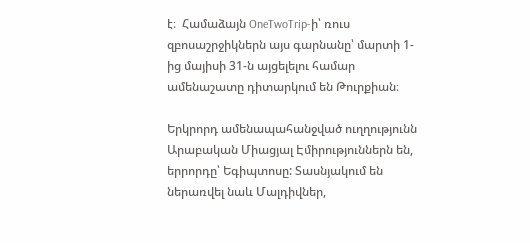է։  Համաձայն OneTwoTrip-ի՝ ռուս զբոսաշրջիկներն այս գարնանը՝ մարտի 1-ից մայիսի 31-ն այցելելու համար ամենաշատը դիտարկում են Թուրքիան։

Երկրորդ ամենապահանջված ուղղությունն Արաբական Միացյալ Էմիրություններն են, երրորդը՝ Եգիպտոսը: Տասնյակում են ներառվել նաև Մալդիվներ,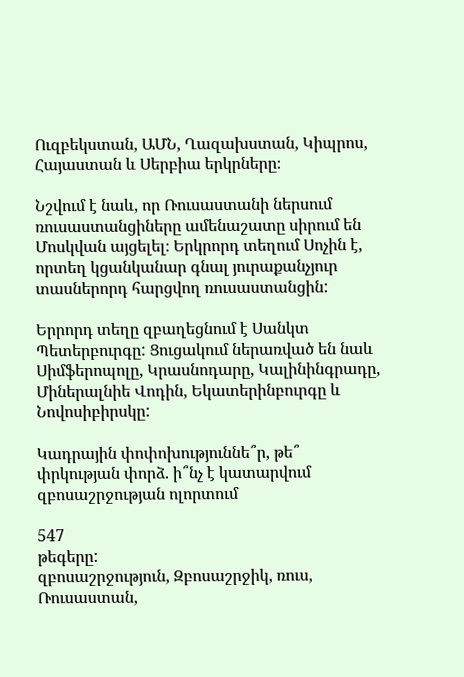Ուզբեկստան, ԱՄՆ, Ղազախստան, Կիպրոս, Հայաստան և Սերբիա երկրները։

Նշվում է նաև, որ Ռուսաստանի ներսում ռուսաստանցիները ամենաշատը սիրում են Մոսկվան այցելել։ Երկրորդ տեղում Սոչին է, որտեղ կցանկանար գնալ յուրաքանչյուր տասներորդ հարցվող ռուսաստանցին:

Երրորդ տեղը զբաղեցնում է Սանկտ Պետերբուրգը: Ցուցակում ներառված են նաև Սիմֆերոպոլը, Կրասնոդարը, Կալինինգրադը, Միներալնիե Վոդին, Եկատերինբուրգը և Նովոսիբիրսկը:

Կադրային փոփոխություննե՞ր, թե՞ փրկության փորձ. ի՞նչ է կատարվում զբոսաշրջության ոլորտում

547
թեգերը:
զբոսաշրջություն, Զբոսաշրջիկ, ռուս, Ռուսաստան,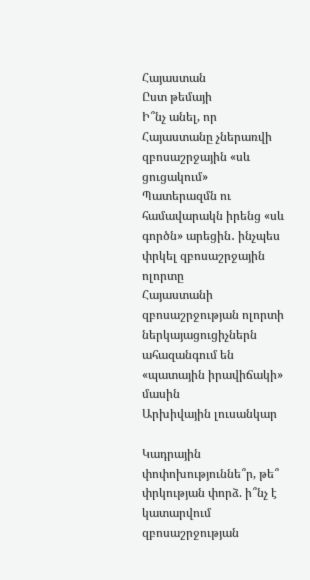Հայաստան
Ըստ թեմայի
Ի՞նչ անել, որ Հայաստանը չներառվի զբոսաշրջային «սև ցուցակում»
Պատերազմն ու համավարակն իրենց «սև գործն» արեցին․ ինչպես փրկել զբոսաշրջային ոլորտը
Հայաստանի զբոսաշրջության ոլորտի ներկայացուցիչներն ահազանգում են «պատային իրավիճակի» մասին
Արխիվային լուսանկար

Կադրային փոփոխություննե՞ր, թե՞ փրկության փորձ. ի՞նչ է կատարվում զբոսաշրջության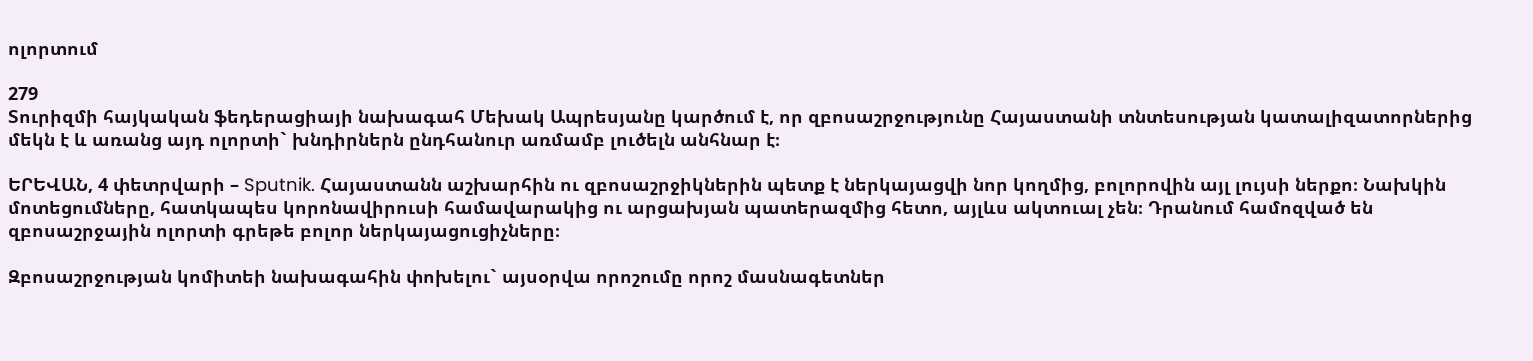ոլորտում

279
Տուրիզմի հայկական ֆեդերացիայի նախագահ Մեխակ Ապրեսյանը կարծում է, որ զբոսաշրջությունը Հայաստանի տնտեսության կատալիզատորներից մեկն է և առանց այդ ոլորտի` խնդիրներն ընդհանուր առմամբ լուծելն անհնար է։

ԵՐԵՎԱՆ, 4 փետրվարի – Sputnik. Հայաստանն աշխարհին ու զբոսաշրջիկներին պետք է ներկայացվի նոր կողմից, բոլորովին այլ լույսի ներքո։ Նախկին մոտեցումները, հատկապես կորոնավիրուսի համավարակից ու արցախյան պատերազմից հետո, այլևս ակտուալ չեն։ Դրանում համոզված են զբոսաշրջային ոլորտի գրեթե բոլոր ներկայացուցիչները։

Զբոսաշրջության կոմիտեի նախագահին փոխելու` այսօրվա որոշումը որոշ մասնագետներ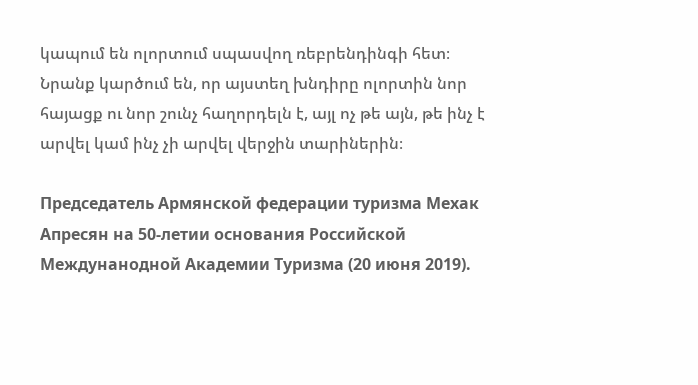կապում են ոլորտում սպասվող ռեբրենդինգի հետ։ Նրանք կարծում են, որ այստեղ խնդիրը ոլորտին նոր հայացք ու նոր շունչ հաղորդելն է, այլ ոչ թե այն, թե ինչ է արվել կամ ինչ չի արվել վերջին տարիներին։

Председатель Армянской федерации туризма Мехак Апресян на 50-летии основания Российской Междунанодной Академии Туризма (20 июня 2019).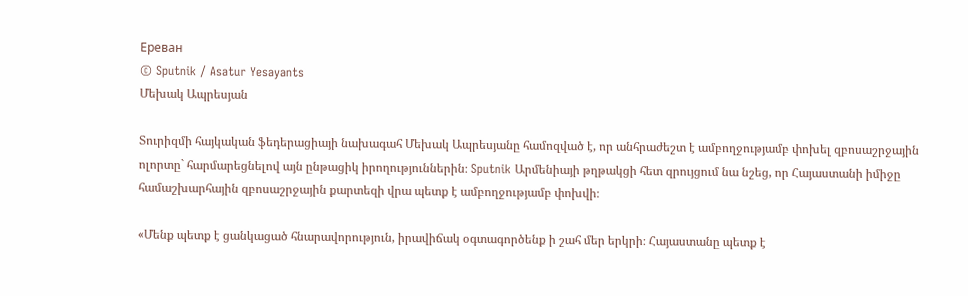Еревaн
© Sputnik / Asatur Yesayants
Մեխակ Ապրեսյան

Տուրիզմի հայկական ֆեդերացիայի նախագահ Մեխակ Ապրեսյանը համոզված է, որ անհրաժեշտ է ամբողջությամբ փոխել զբոսաշրջային ոլորտը` հարմարեցնելով այն ընթացիկ իրողություններին։ Sputnik Արմենիայի թղթակցի հետ զրույցում նա նշեց, որ Հայաստանի իմիջը համաշխարհային զբոսաշրջային քարտեզի վրա պետք է ամբողջությամբ փոխվի։

«Մենք պետք է ցանկացած հնարավորություն, իրավիճակ օգտագործենք ի շահ մեր երկրի։ Հայաստանը պետք է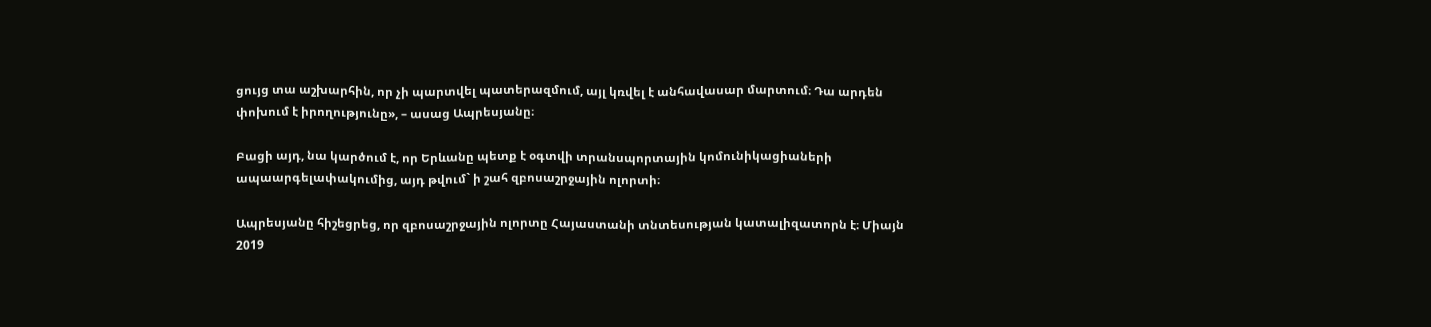ցույց տա աշխարհին, որ չի պարտվել պատերազմում, այլ կռվել է անհավասար մարտում։ Դա արդեն փոխում է իրողությունը», – ասաց Ապրեսյանը։

Բացի այդ, նա կարծում է, որ Երևանը պետք է օգտվի տրանսպորտային կոմունիկացիաների ապաարգելափակումից, այդ թվում` ի շահ զբոսաշրջային ոլորտի։

Ապրեսյանը հիշեցրեց, որ զբոսաշրջային ոլորտը Հայաստանի տնտեսության կատալիզատորն է։ Միայն 2019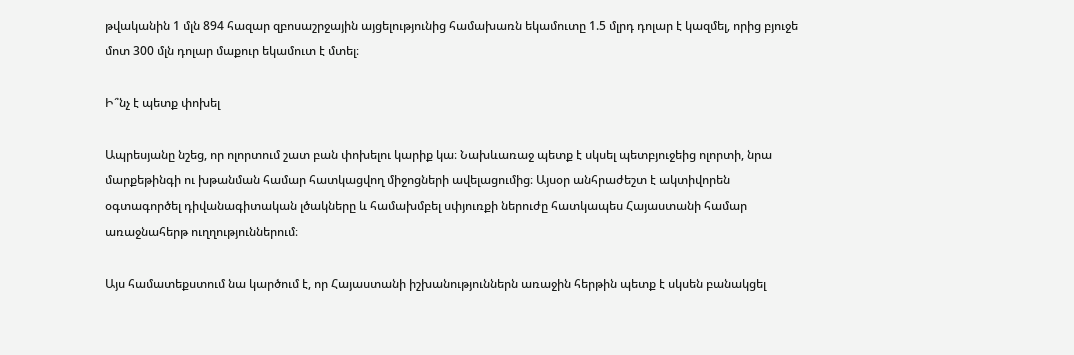թվականին 1 մլն 894 հազար զբոսաշրջային այցելությունից համախառն եկամուտը 1.5 մլրդ դոլար է կազմել, որից բյուջե մոտ 300 մլն դոլար մաքուր եկամուտ է մտել։

Ի՞նչ է պետք փոխել

Ապրեսյանը նշեց, որ ոլորտում շատ բան փոխելու կարիք կա։ Նախևառաջ պետք է սկսել պետբյուջեից ոլորտի, նրա մարքեթինգի ու խթանման համար հատկացվող միջոցների ավելացումից։ Այսօր անհրաժեշտ է ակտիվորեն օգտագործել դիվանագիտական լծակները և համախմբել սփյուռքի ներուժը հատկապես Հայաստանի համար առաջնահերթ ուղղություններում։

Այս համատեքստում նա կարծում է, որ Հայաստանի իշխանություններն առաջին հերթին պետք է սկսեն բանակցել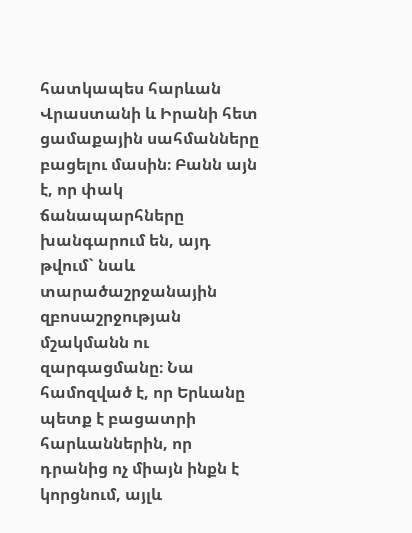հատկապես հարևան Վրաստանի և Իրանի հետ ցամաքային սահմանները բացելու մասին։ Բանն այն է, որ փակ ճանապարհները խանգարում են, այդ թվում` նաև տարածաշրջանային զբոսաշրջության մշակմանն ու զարգացմանը։ Նա համոզված է, որ Երևանը պետք է բացատրի հարևաններին, որ դրանից ոչ միայն ինքն է կորցնում, այլև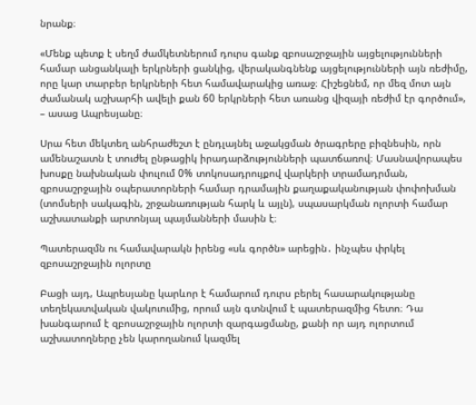նրանք։

«Մենք պետք է սեղմ ժամկետներում դուրս գանք զբոսաշրջային այցելությունների համար անցանկալի երկրների ցանկից, վերականգնենք այցելությունների այն ռեժիմը, որը կար տարբեր երկրների հետ համավարակից առաջ։ Հիշեցնեմ, որ մեզ մոտ այն ժամանակ աշխարհի ավելի քան 60 երկրների հետ առանց վիզայի ռեժիմ էր գործում», – ասաց Ապրեսյանը։

Սրա հետ մեկտեղ անհրաժեշտ է ընդլայնել աջակցման ծրագրերը բիզնեսին, որն ամենաշատն է տուժել ընթացիկ իրադարձությունների պատճառով։ Մասնավորապես խոսքը նախնական փուլում 0% տոկոսադրույքով վարկերի տրամադրման, զբոսաշրջային օպերատորների համար դրամային քաղաքականության փոփոխման (տոմսերի սակագին, շրջանառության հարկ և այլն), սպասարկման ոլորտի համար աշխատանքի արտոնյալ պայմանների մասին է։

Պատերազմն ու համավարակն իրենց «սև գործն» արեցին․ ինչպես փրկել զբոսաշրջային ոլորտը

Բացի այդ, Ապրեսյանը կարևոր է համարում դուրս բերել հասարակությանը տեղեկատվական վակուումից, որում այն գտնվում է պատերազմից հետո։ Դա խանգարում է զբոսաշրջային ոլորտի զարգացմանը, քանի որ այդ ոլորտում աշխատողները չեն կարողանում կազմել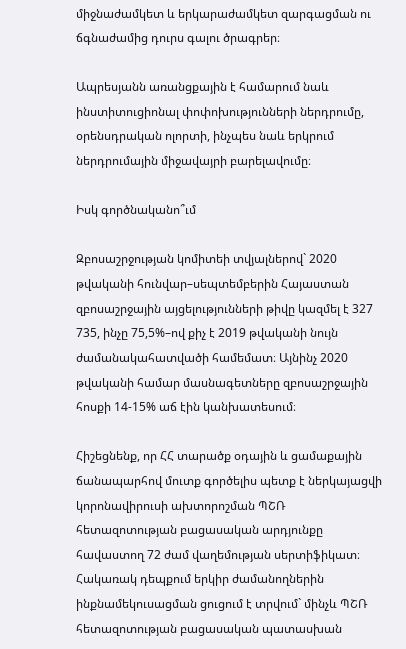միջնաժամկետ և երկարաժամկետ զարգացման ու ճգնաժամից դուրս գալու ծրագրեր։

Ապրեսյանն առանցքային է համարում նաև ինստիտուցիոնալ փոփոխությունների ներդրումը, օրենսդրական ոլորտի, ինչպես նաև երկրում ներդրումային միջավայրի բարելավումը։

Իսկ գործնականո՞ւմ

Զբոսաշրջության կոմիտեի տվյալներով` 2020 թվականի հունվար–սեպտեմբերին Հայաստան զբոսաշրջային այցելությունների թիվը կազմել է 327 735, ինչը 75,5%–ով քիչ է 2019 թվականի նույն ժամանակահատվածի համեմատ։ Այնինչ 2020 թվականի համար մասնագետները զբոսաշրջային հոսքի 14-15% աճ էին կանխատեսում։

Հիշեցնենք, որ ՀՀ տարածք օդային և ցամաքային ճանապարհով մուտք գործելիս պետք է ներկայացվի կորոնավիրուսի ախտորոշման ՊՇՌ հետազոտության բացասական արդյունքը հավաստող 72 ժամ վաղեմության սերտիֆիկատ։ Հակառակ դեպքում երկիր ժամանողներին ինքնամեկուսացման ցուցում է տրվում` մինչև ՊՇՌ հետազոտության բացասական պատասխան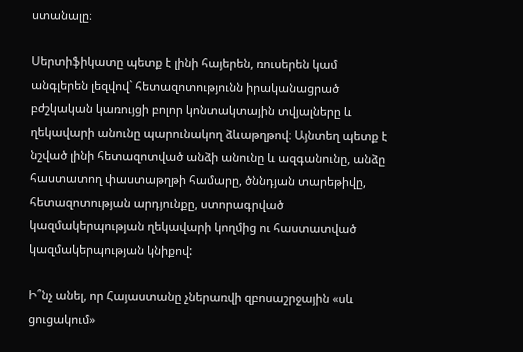ստանալը։

Սերտիֆիկատը պետք է լինի հայերեն, ռուսերեն կամ անգլերեն լեզվով` հետազոտությունն իրականացրած բժշկական կառույցի բոլոր կոնտակտային տվյալները և ղեկավարի անունը պարունակող ձևաթղթով։ Այնտեղ պետք է նշված լինի հետազոտված անձի անունը և ազգանունը, անձը հաստատող փաստաթղթի համարը, ծննդյան տարեթիվը, հետազոտության արդյունքը, ստորագրված կազմակերպության ղեկավարի կողմից ու հաստատված կազմակերպության կնիքով:

Ի՞նչ անել, որ Հայաստանը չներառվի զբոսաշրջային «սև ցուցակում»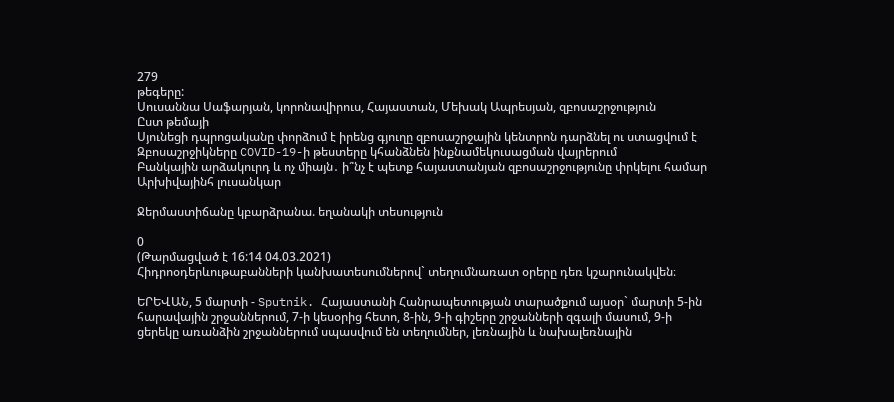279
թեգերը:
Սուսաննա Սաֆարյան, կորոնավիրուս, Հայաստան, Մեխակ Ապրեսյան, զբոսաշրջություն
Ըստ թեմայի
Սյունեցի դպրոցականը փորձում է իրենց գյուղը զբոսաշրջային կենտրոն դարձնել ու ստացվում է
Զբոսաշրջիկները COVID-19-ի թեստերը կհանձնեն ինքնամեկուսացման վայրերում
Բանկային արձակուրդ և ոչ միայն․ ի՞նչ է պետք հայաստանյան զբոսաշրջությունը փրկելու համար
Արխիվայինհ լուսանկար

Ջերմաստիճանը կբարձրանա. եղանակի տեսություն

0
(Թարմացված է 16:14 04.03.2021)
Հիդրոօդերևութաբանների կանխատեսումներով` տեղումնառատ օրերը դեռ կշարունակվեն։

ԵՐԵՎԱՆ, 5 մարտի - Sputnik. Հայաստանի Հանրապետության տարածքում այսօր` մարտի 5-ին հարավային շրջաններում, 7-ի կեսօրից հետո, 8-ին, 9-ի գիշերը շրջանների զգալի մասում, 9-ի ցերեկը առանձին շրջաններում սպասվում են տեղումներ, լեռնային և նախալեռնային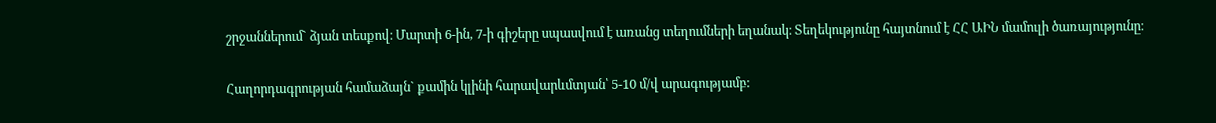շրջաններում` ձյան տեսքով։ Մարտի 6-ին, 7-ի գիշերը սպասվում է առանց տեղումների եղանակ։ Տեղեկությունը հայտնում է ՀՀ ԱԻՆ մամուլի ծառայությունը։

Հաղորդագրության համաձայն` քամին կլինի հարավարևմտյան՝ 5-10 մ/վ արագությամբ: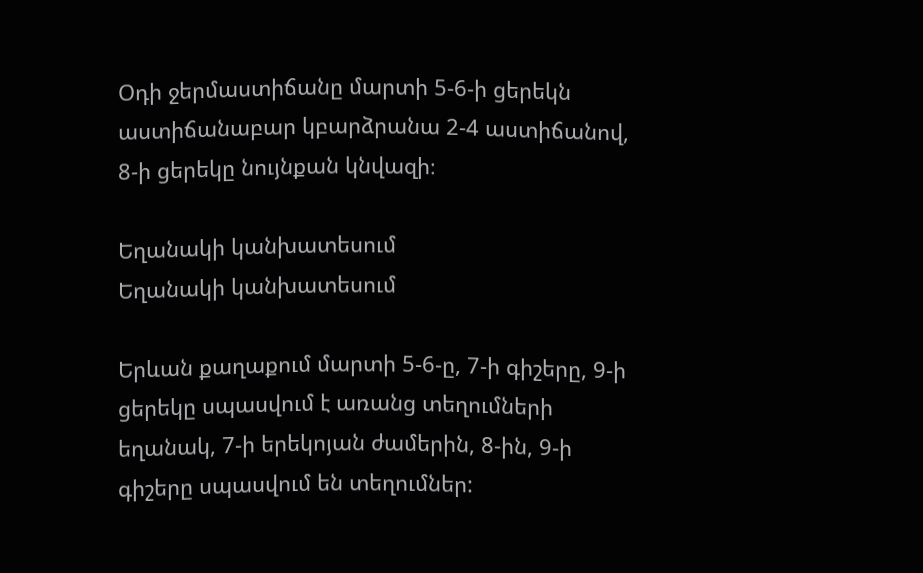Օդի ջերմաստիճանը մարտի 5-6-ի ցերեկն աստիճանաբար կբարձրանա 2-4 աստիճանով, 8-ի ցերեկը նույնքան կնվազի։

Եղանակի կանխատեսում
Եղանակի կանխատեսում

Երևան քաղաքում մարտի 5-6-ը, 7-ի գիշերը, 9-ի ցերեկը սպասվում է առանց տեղումների եղանակ, 7-ի երեկոյան ժամերին, 8-ին, 9-ի գիշերը սպասվում են տեղումներ: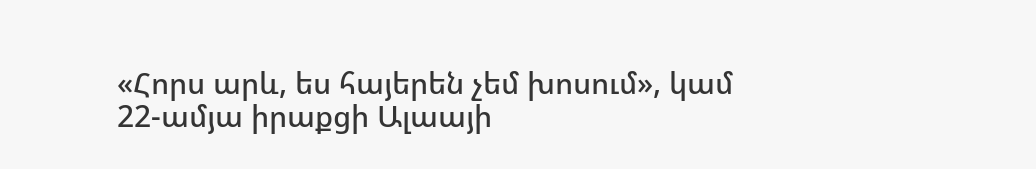«Հորս արև, ես հայերեն չեմ խոսում», կամ 22-ամյա իրաքցի Ալաայի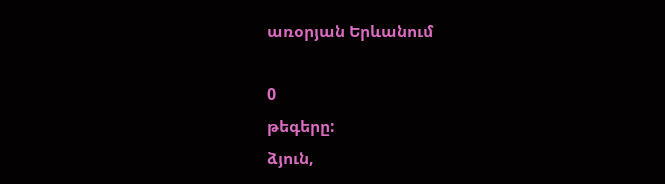առօրյան Երևանում

0
թեգերը:
ձյուն,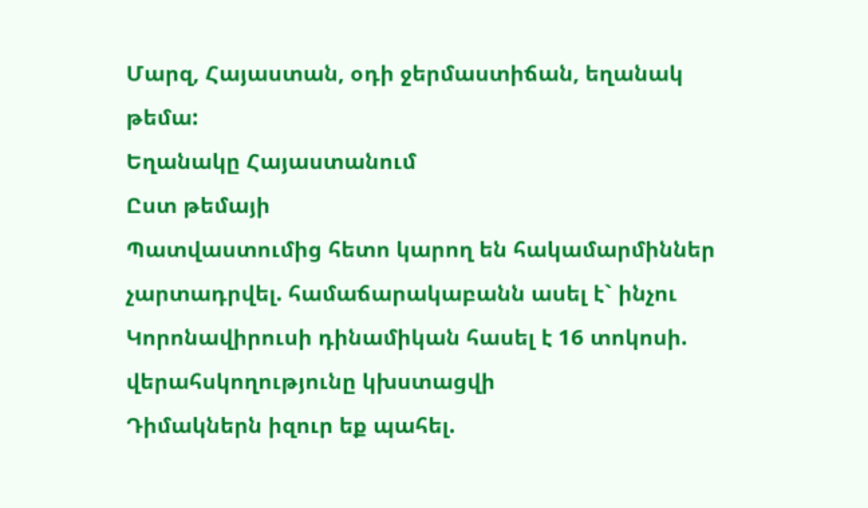Մարզ, Հայաստան, օդի ջերմաստիճան, եղանակ
թեմա:
Եղանակը Հայաստանում
Ըստ թեմայի
Պատվաստումից հետո կարող են հակամարմիններ չարտադրվել. համաճարակաբանն ասել է` ինչու
Կորոնավիրուսի դինամիկան հասել է 16 տոկոսի. վերահսկողությունը կխստացվի
Դիմակներն իզուր եք պահել.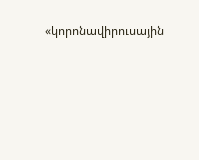«կորոնավիրուսային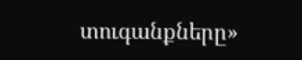տուգանքները»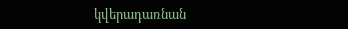կվերադառնան